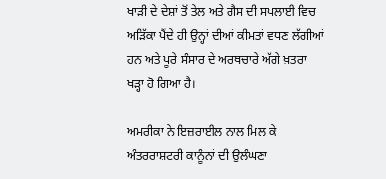ਖਾੜੀ ਦੇ ਦੇਸ਼ਾਂ ਤੋਂ ਤੇਲ ਅਤੇ ਗੈਸ ਦੀ ਸਪਲਾਈ ਵਿਚ ਅੜਿੱਕਾ ਪੈਂਦੇ ਹੀ ਉਨ੍ਹਾਂ ਦੀਆਂ ਕੀਮਤਾਂ ਵਧਣ ਲੱਗੀਆਂ ਹਨ ਅਤੇ ਪੂਰੇ ਸੰਸਾਰ ਦੇ ਅਰਥਚਾਰੇ ਅੱਗੇ ਖ਼ਤਰਾ ਖੜ੍ਹਾ ਹੋ ਗਿਆ ਹੈ।

ਅਮਰੀਕਾ ਨੇ ਇਜ਼ਰਾਈਲ ਨਾਲ ਮਿਲ ਕੇ ਅੰਤਰਰਾਸ਼ਟਰੀ ਕਾਨੂੰਨਾਂ ਦੀ ਉਲੰਘਣਾ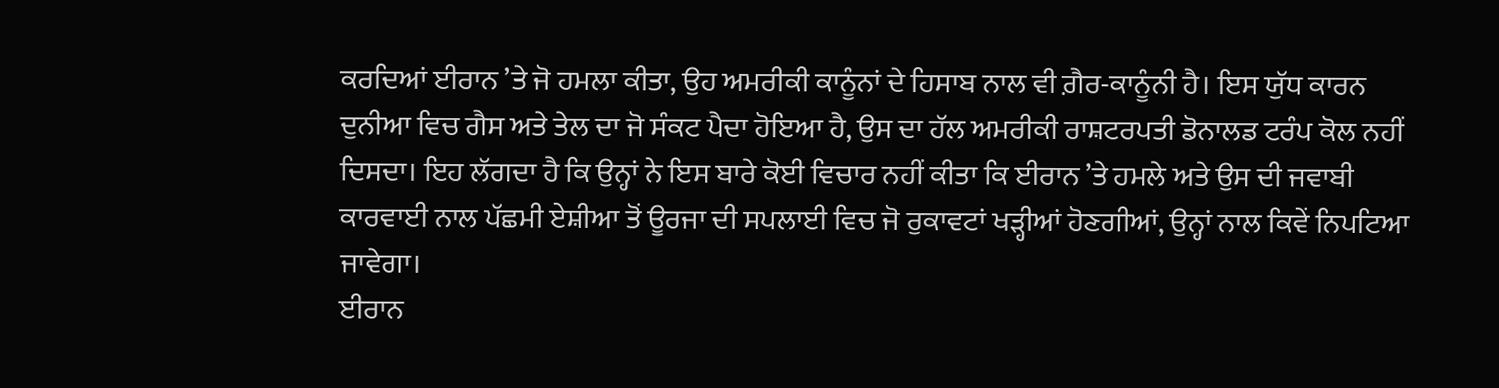ਕਰਦਿਆਂ ਈਰਾਨ ’ਤੇ ਜੋ ਹਮਲਾ ਕੀਤਾ, ਉਹ ਅਮਰੀਕੀ ਕਾਨੂੰਨਾਂ ਦੇ ਹਿਸਾਬ ਨਾਲ ਵੀ ਗ਼ੈਰ-ਕਾਨੂੰਨੀ ਹੈ। ਇਸ ਯੁੱਧ ਕਾਰਨ ਦੁਨੀਆ ਵਿਚ ਗੈਸ ਅਤੇ ਤੇਲ ਦਾ ਜੋ ਸੰਕਟ ਪੈਦਾ ਹੋਇਆ ਹੈ, ਉਸ ਦਾ ਹੱਲ ਅਮਰੀਕੀ ਰਾਸ਼ਟਰਪਤੀ ਡੋਨਾਲਡ ਟਰੰਪ ਕੋਲ ਨਹੀਂ ਦਿਸਦਾ। ਇਹ ਲੱਗਦਾ ਹੈ ਕਿ ਉਨ੍ਹਾਂ ਨੇ ਇਸ ਬਾਰੇ ਕੋਈ ਵਿਚਾਰ ਨਹੀਂ ਕੀਤਾ ਕਿ ਈਰਾਨ ’ਤੇ ਹਮਲੇ ਅਤੇ ਉਸ ਦੀ ਜਵਾਬੀ ਕਾਰਵਾਈ ਨਾਲ ਪੱਛਮੀ ਏਸ਼ੀਆ ਤੋਂ ਊਰਜਾ ਦੀ ਸਪਲਾਈ ਵਿਚ ਜੋ ਰੁਕਾਵਟਾਂ ਖੜ੍ਹੀਆਂ ਹੋਣਗੀਆਂ, ਉਨ੍ਹਾਂ ਨਾਲ ਕਿਵੇਂ ਨਿਪਟਿਆ ਜਾਵੇਗਾ।
ਈਰਾਨ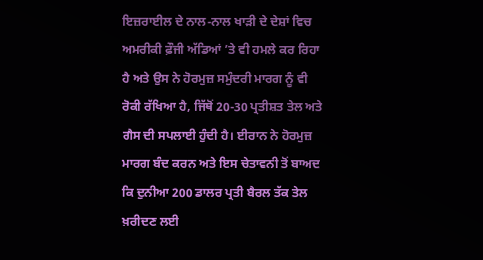ਇਜ਼ਰਾਈਲ ਦੇ ਨਾਲ-ਨਾਲ ਖਾੜੀ ਦੇ ਦੇਸ਼ਾਂ ਵਿਚ ਅਮਰੀਕੀ ਫ਼ੌਜੀ ਅੱਡਿਆਂ ’ਤੇ ਵੀ ਹਮਲੇ ਕਰ ਰਿਹਾ ਹੈ ਅਤੇ ਉਸ ਨੇ ਹੋਰਮੁਜ਼ ਸਮੁੰਦਰੀ ਮਾਰਗ ਨੂੰ ਵੀ ਰੋਕੀ ਰੱਖਿਆ ਹੈ, ਜਿੱਥੋਂ 20-30 ਪ੍ਰਤੀਸ਼ਤ ਤੇਲ ਅਤੇ ਗੈਸ ਦੀ ਸਪਲਾਈ ਹੁੰਦੀ ਹੈ। ਈਰਾਨ ਨੇ ਹੋਰਮੁਜ਼ ਮਾਰਗ ਬੰਦ ਕਰਨ ਅਤੇ ਇਸ ਚੇਤਾਵਨੀ ਤੋਂ ਬਾਅਦ ਕਿ ਦੁਨੀਆ 200 ਡਾਲਰ ਪ੍ਰਤੀ ਬੈਰਲ ਤੱਕ ਤੇਲ ਖ਼ਰੀਦਣ ਲਈ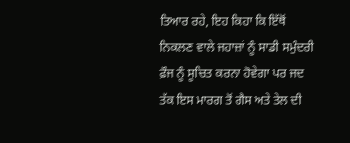ਤਿਆਰ ਰਹੇ, ਇਹ ਕਿਹਾ ਕਿ ਇੱਥੋਂ ਨਿਕਲਣ ਵਾਲੇ ਜਹਾਜ਼ਾਂ ਨੂੰ ਸਾਡੀ ਸਮੁੰਦਰੀ ਫ਼ੌਜ ਨੂੰ ਸੂਚਿਤ ਕਰਨਾ ਹੋਵੇਗਾ ਪਰ ਜਦ ਤੱਕ ਇਸ ਮਾਰਗ ਤੋਂ ਗੈਸ ਅਤੇ ਤੇਲ ਦੀ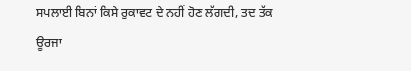ਸਪਲਾਈ ਬਿਨਾਂ ਕਿਸੇ ਰੁਕਾਵਟ ਦੇ ਨਹੀਂ ਹੋਣ ਲੱਗਦੀ, ਤਦ ਤੱਕ ਊਰਜਾ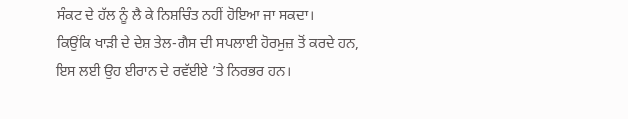ਸੰਕਟ ਦੇ ਹੱਲ ਨੂੰ ਲੈ ਕੇ ਨਿਸ਼ਚਿੰਤ ਨਹੀਂ ਹੋਇਆ ਜਾ ਸਕਦਾ।
ਕਿਉਂਕਿ ਖਾੜੀ ਦੇ ਦੇਸ਼ ਤੇਲ-ਗੈਸ ਦੀ ਸਪਲਾਈ ਹੋਰਮੁਜ਼ ਤੋਂ ਕਰਦੇ ਹਨ, ਇਸ ਲਈ ਉਹ ਈਰਾਨ ਦੇ ਰਵੱਈਏ ’ਤੇ ਨਿਰਭਰ ਹਨ।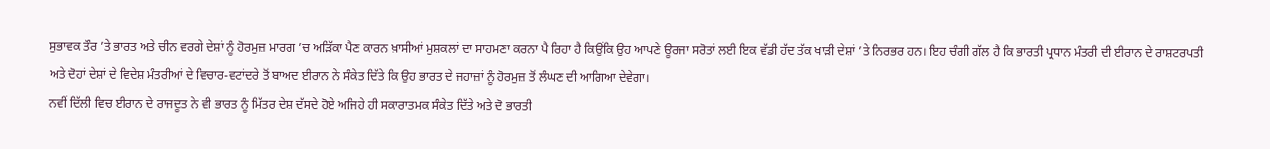ਸੁਭਾਵਕ ਤੌਰ ’ਤੇ ਭਾਰਤ ਅਤੇ ਚੀਨ ਵਰਗੇ ਦੇਸ਼ਾਂ ਨੂੰ ਹੋਰਮੁਜ਼ ਮਾਰਗ ’ਚ ਅੜਿੱਕਾ ਪੈਣ ਕਾਰਨ ਖ਼ਾਸੀਆਂ ਮੁਸ਼ਕਲਾਂ ਦਾ ਸਾਹਮਣਾ ਕਰਨਾ ਪੈ ਰਿਹਾ ਹੈ ਕਿਉਂਕਿ ਉਹ ਆਪਣੇ ਊਰਜਾ ਸਰੋਤਾਂ ਲਈ ਇਕ ਵੱਡੀ ਹੱਦ ਤੱਕ ਖਾੜੀ ਦੇਸ਼ਾਂ ’ਤੇ ਨਿਰਭਰ ਹਨ। ਇਹ ਚੰਗੀ ਗੱਲ ਹੈ ਕਿ ਭਾਰਤੀ ਪ੍ਰਧਾਨ ਮੰਤਰੀ ਦੀ ਈਰਾਨ ਦੇ ਰਾਸ਼ਟਰਪਤੀ ਅਤੇ ਦੋਹਾਂ ਦੇਸ਼ਾਂ ਦੇ ਵਿਦੇਸ਼ ਮੰਤਰੀਆਂ ਦੇ ਵਿਚਾਰ-ਵਟਾਂਦਰੇ ਤੋਂ ਬਾਅਦ ਈਰਾਨ ਨੇ ਸੰਕੇਤ ਦਿੱਤੇ ਕਿ ਉਹ ਭਾਰਤ ਦੇ ਜਹਾਜ਼ਾਂ ਨੂੰ ਹੋਰਮੁਜ਼ ਤੋਂ ਲੰਘਣ ਦੀ ਆਗਿਆ ਦੇਵੇਗਾ।
ਨਵੀਂ ਦਿੱਲੀ ਵਿਚ ਈਰਾਨ ਦੇ ਰਾਜਦੂਤ ਨੇ ਵੀ ਭਾਰਤ ਨੂੰ ਮਿੱਤਰ ਦੇਸ਼ ਦੱਸਦੇ ਹੋਏ ਅਜਿਹੇ ਹੀ ਸਕਾਰਾਤਮਕ ਸੰਕੇਤ ਦਿੱਤੇ ਅਤੇ ਦੋ ਭਾਰਤੀ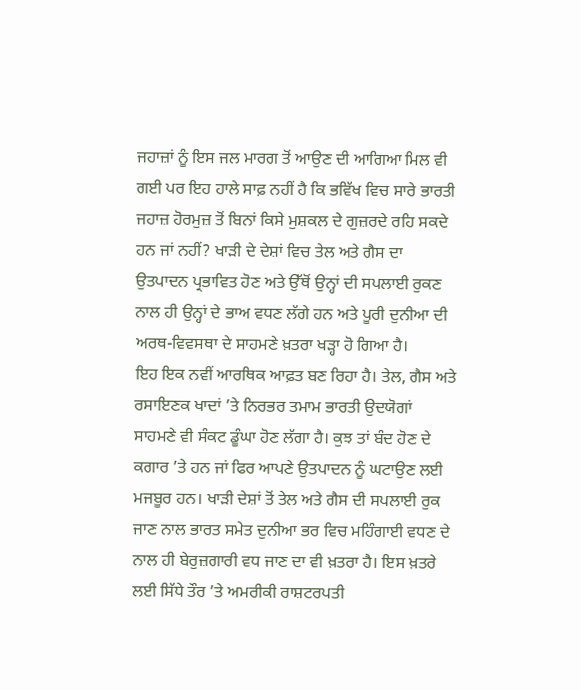ਜਹਾਜ਼ਾਂ ਨੂੰ ਇਸ ਜਲ ਮਾਰਗ ਤੋਂ ਆਉਣ ਦੀ ਆਗਿਆ ਮਿਲ ਵੀ ਗਈ ਪਰ ਇਹ ਹਾਲੇ ਸਾਫ਼ ਨਹੀਂ ਹੈ ਕਿ ਭਵਿੱਖ ਵਿਚ ਸਾਰੇ ਭਾਰਤੀ ਜਹਾਜ਼ ਹੋਰਮੁਜ਼ ਤੋਂ ਬਿਨਾਂ ਕਿਸੇ ਮੁਸ਼ਕਲ ਦੇ ਗੁਜ਼ਰਦੇ ਰਹਿ ਸਕਦੇ ਹਨ ਜਾਂ ਨਹੀਂ? ਖਾੜੀ ਦੇ ਦੇਸ਼ਾਂ ਵਿਚ ਤੇਲ ਅਤੇ ਗੈਸ ਦਾ ਉਤਪਾਦਨ ਪ੍ਰਭਾਵਿਤ ਹੋਣ ਅਤੇ ਉੱਥੋਂ ਉਨ੍ਹਾਂ ਦੀ ਸਪਲਾਈ ਰੁਕਣ ਨਾਲ ਹੀ ਉਨ੍ਹਾਂ ਦੇ ਭਾਅ ਵਧਣ ਲੱਗੇ ਹਨ ਅਤੇ ਪੂਰੀ ਦੁਨੀਆ ਦੀ ਅਰਥ-ਵਿਵਸਥਾ ਦੇ ਸਾਹਮਣੇ ਖ਼ਤਰਾ ਖੜ੍ਹਾ ਹੋ ਗਿਆ ਹੈ।
ਇਹ ਇਕ ਨਵੀਂ ਆਰਥਿਕ ਆਫ਼ਤ ਬਣ ਰਿਹਾ ਹੈ। ਤੇਲ, ਗੈਸ ਅਤੇ ਰਸਾਇਣਕ ਖਾਦਾਂ ’ਤੇ ਨਿਰਭਰ ਤਮਾਮ ਭਾਰਤੀ ਉਦਯੋਗਾਂ ਸਾਹਮਣੇ ਵੀ ਸੰਕਟ ਡੂੰਘਾ ਹੋਣ ਲੱਗਾ ਹੈ। ਕੁਝ ਤਾਂ ਬੰਦ ਹੋਣ ਦੇ ਕਗਾਰ ’ਤੇ ਹਨ ਜਾਂ ਫਿਰ ਆਪਣੇ ਉਤਪਾਦਨ ਨੂੰ ਘਟਾਉਣ ਲਈ ਮਜਬੂਰ ਹਨ। ਖਾੜੀ ਦੇਸ਼ਾਂ ਤੋਂ ਤੇਲ ਅਤੇ ਗੈਸ ਦੀ ਸਪਲਾਈ ਰੁਕ ਜਾਣ ਨਾਲ ਭਾਰਤ ਸਮੇਤ ਦੁਨੀਆ ਭਰ ਵਿਚ ਮਹਿੰਗਾਈ ਵਧਣ ਦੇ ਨਾਲ ਹੀ ਬੇਰੁਜ਼ਗਾਰੀ ਵਧ ਜਾਣ ਦਾ ਵੀ ਖ਼ਤਰਾ ਹੈ। ਇਸ ਖ਼ਤਰੇ ਲਈ ਸਿੱਧੇ ਤੌਰ ’ਤੇ ਅਮਰੀਕੀ ਰਾਸ਼ਟਰਪਤੀ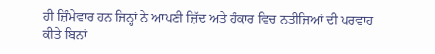ਹੀ ਜ਼ਿੰਮੇਵਾਰ ਹਨ ਜਿਨ੍ਹਾਂ ਨੇ ਆਪਣੀ ਜ਼ਿੱਦ ਅਤੇ ਹੰਕਾਰ ਵਿਚ ਨਤੀਜਿਆਂ ਦੀ ਪਰਵਾਹ ਕੀਤੇ ਬਿਨਾਂ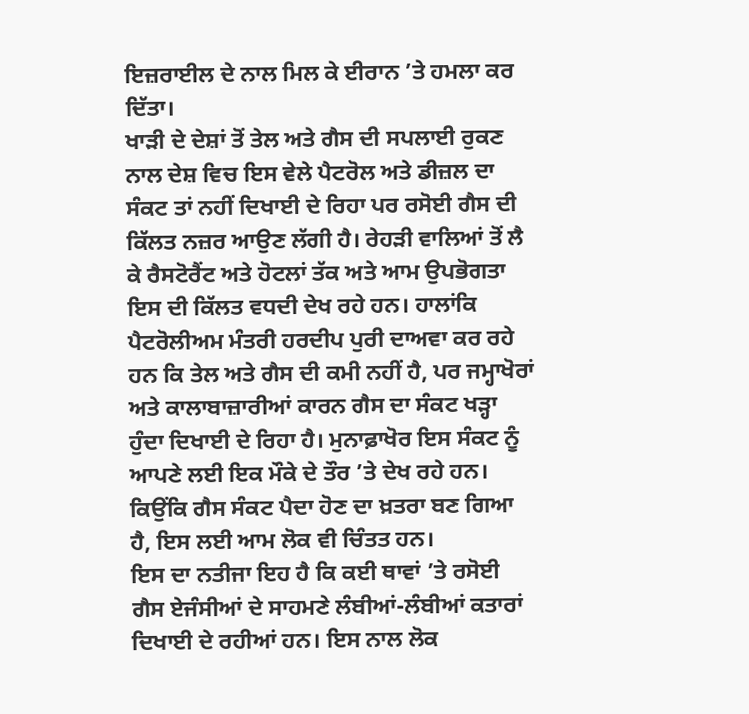ਇਜ਼ਰਾਈਲ ਦੇ ਨਾਲ ਮਿਲ ਕੇ ਈਰਾਨ ’ਤੇ ਹਮਲਾ ਕਰ ਦਿੱਤਾ।
ਖਾੜੀ ਦੇ ਦੇਸ਼ਾਂ ਤੋਂ ਤੇਲ ਅਤੇ ਗੈਸ ਦੀ ਸਪਲਾਈ ਰੁਕਣ ਨਾਲ ਦੇਸ਼ ਵਿਚ ਇਸ ਵੇਲੇ ਪੈਟਰੋਲ ਅਤੇ ਡੀਜ਼ਲ ਦਾ ਸੰਕਟ ਤਾਂ ਨਹੀਂ ਦਿਖਾਈ ਦੇ ਰਿਹਾ ਪਰ ਰਸੋਈ ਗੈਸ ਦੀ ਕਿੱਲਤ ਨਜ਼ਰ ਆਉਣ ਲੱਗੀ ਹੈ। ਰੇਹੜੀ ਵਾਲਿਆਂ ਤੋਂ ਲੈ ਕੇ ਰੈਸਟੋਰੈਂਟ ਅਤੇ ਹੋਟਲਾਂ ਤੱਕ ਅਤੇ ਆਮ ਉਪਭੋਗਤਾ ਇਸ ਦੀ ਕਿੱਲਤ ਵਧਦੀ ਦੇਖ ਰਹੇ ਹਨ। ਹਾਲਾਂਕਿ ਪੈਟਰੋਲੀਅਮ ਮੰਤਰੀ ਹਰਦੀਪ ਪੁਰੀ ਦਾਅਵਾ ਕਰ ਰਹੇ ਹਨ ਕਿ ਤੇਲ ਅਤੇ ਗੈਸ ਦੀ ਕਮੀ ਨਹੀਂ ਹੈ, ਪਰ ਜਮ੍ਹਾਖੋਰਾਂ ਅਤੇ ਕਾਲਾਬਾਜ਼ਾਰੀਆਂ ਕਾਰਨ ਗੈਸ ਦਾ ਸੰਕਟ ਖੜ੍ਹਾ ਹੁੰਦਾ ਦਿਖਾਈ ਦੇ ਰਿਹਾ ਹੈ। ਮੁਨਾਫ਼ਾਖੋਰ ਇਸ ਸੰਕਟ ਨੂੰ ਆਪਣੇ ਲਈ ਇਕ ਮੌਕੇ ਦੇ ਤੌਰ ’ਤੇ ਦੇਖ ਰਹੇ ਹਨ। ਕਿਉਂਕਿ ਗੈਸ ਸੰਕਟ ਪੈਦਾ ਹੋਣ ਦਾ ਖ਼ਤਰਾ ਬਣ ਗਿਆ ਹੈ, ਇਸ ਲਈ ਆਮ ਲੋਕ ਵੀ ਚਿੰਤਤ ਹਨ।
ਇਸ ਦਾ ਨਤੀਜਾ ਇਹ ਹੈ ਕਿ ਕਈ ਥਾਵਾਂ ’ਤੇ ਰਸੋਈ ਗੈਸ ਏਜੰਸੀਆਂ ਦੇ ਸਾਹਮਣੇ ਲੰਬੀਆਂ-ਲੰਬੀਆਂ ਕਤਾਰਾਂ ਦਿਖਾਈ ਦੇ ਰਹੀਆਂ ਹਨ। ਇਸ ਨਾਲ ਲੋਕ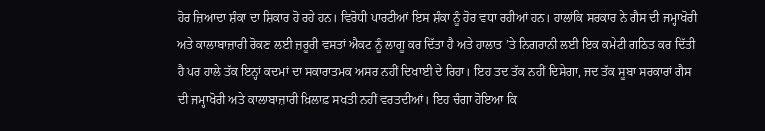ਹੋਰ ਜ਼ਿਆਦਾ ਸ਼ੰਕਾ ਦਾ ਸ਼ਿਕਾਰ ਹੋ ਰਹੇ ਹਨ। ਵਿਰੋਧੀ ਪਾਰਟੀਆਂ ਇਸ ਸ਼ੰਕਾ ਨੂੰ ਹੋਰ ਵਧਾ ਰਹੀਆਂ ਹਨ। ਹਾਲਾਂਕਿ ਸਰਕਾਰ ਨੇ ਗੈਸ ਦੀ ਜਮ੍ਹਾਖੋਰੀ ਅਤੇ ਕਾਲਾਬਾਜ਼ਾਰੀ ਰੋਕਣ ਲਈ ਜ਼ਰੂਰੀ ਵਸਤਾਂ ਐਕਟ ਨੂੰ ਲਾਗੂ ਕਰ ਦਿੱਤਾ ਹੈ ਅਤੇ ਹਾਲਾਤ ’ਤੇ ਨਿਗਰਾਨੀ ਲਈ ਇਕ ਕਮੇਟੀ ਗਠਿਤ ਕਰ ਦਿੱਤੀ ਹੈ ਪਰ ਹਾਲੇ ਤੱਕ ਇਨ੍ਹਾਂ ਕਦਮਾਂ ਦਾ ਸਕਾਰਾਤਮਕ ਅਸਰ ਨਹੀਂ ਦਿਖਾਈ ਦੇ ਰਿਹਾ। ਇਹ ਤਦ ਤੱਕ ਨਹੀਂ ਦਿਸੇਗਾ, ਜਦ ਤੱਕ ਸੂਬਾ ਸਰਕਾਰਾਂ ਗੈਸ ਦੀ ਜਮ੍ਹਾਖੋਰੀ ਅਤੇ ਕਾਲਾਬਾਜ਼ਾਰੀ ਖ਼ਿਲਾਫ਼ ਸਖਤੀ ਨਹੀਂ ਵਰਤਦੀਆਂ। ਇਹ ਚੰਗਾ ਹੋਇਆ ਕਿ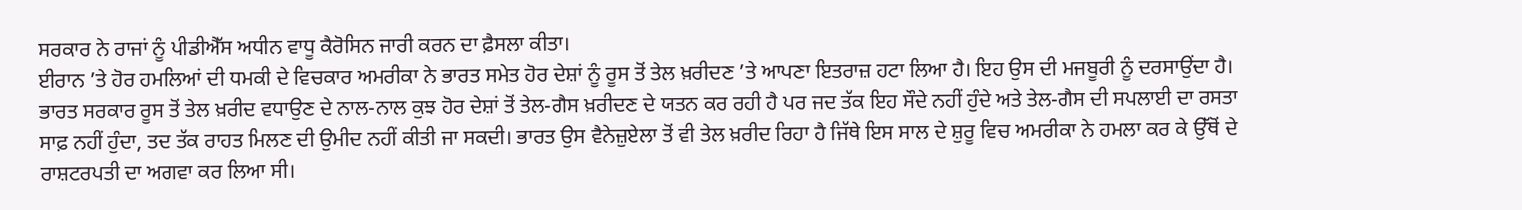ਸਰਕਾਰ ਨੇ ਰਾਜਾਂ ਨੂੰ ਪੀਡੀਐੱਸ ਅਧੀਨ ਵਾਧੂ ਕੈਰੋਸਿਨ ਜਾਰੀ ਕਰਨ ਦਾ ਫ਼ੈਸਲਾ ਕੀਤਾ।
ਈਰਾਨ ’ਤੇ ਹੋਰ ਹਮਲਿਆਂ ਦੀ ਧਮਕੀ ਦੇ ਵਿਚਕਾਰ ਅਮਰੀਕਾ ਨੇ ਭਾਰਤ ਸਮੇਤ ਹੋਰ ਦੇਸ਼ਾਂ ਨੂੰ ਰੂਸ ਤੋਂ ਤੇਲ ਖ਼ਰੀਦਣ ’ਤੇ ਆਪਣਾ ਇਤਰਾਜ਼ ਹਟਾ ਲਿਆ ਹੈ। ਇਹ ਉਸ ਦੀ ਮਜਬੂਰੀ ਨੂੰ ਦਰਸਾਉਂਦਾ ਹੈ। ਭਾਰਤ ਸਰਕਾਰ ਰੂਸ ਤੋਂ ਤੇਲ ਖ਼ਰੀਦ ਵਧਾਉਣ ਦੇ ਨਾਲ-ਨਾਲ ਕੁਝ ਹੋਰ ਦੇਸ਼ਾਂ ਤੋਂ ਤੇਲ-ਗੈਸ ਖ਼ਰੀਦਣ ਦੇ ਯਤਨ ਕਰ ਰਹੀ ਹੈ ਪਰ ਜਦ ਤੱਕ ਇਹ ਸੌਦੇ ਨਹੀਂ ਹੁੰਦੇ ਅਤੇ ਤੇਲ-ਗੈਸ ਦੀ ਸਪਲਾਈ ਦਾ ਰਸਤਾ ਸਾਫ਼ ਨਹੀਂ ਹੁੰਦਾ, ਤਦ ਤੱਕ ਰਾਹਤ ਮਿਲਣ ਦੀ ਉਮੀਦ ਨਹੀਂ ਕੀਤੀ ਜਾ ਸਕਦੀ। ਭਾਰਤ ਉਸ ਵੈਨੇਜ਼ੁਏਲਾ ਤੋਂ ਵੀ ਤੇਲ ਖ਼ਰੀਦ ਰਿਹਾ ਹੈ ਜਿੱਥੇ ਇਸ ਸਾਲ ਦੇ ਸ਼ੁਰੂ ਵਿਚ ਅਮਰੀਕਾ ਨੇ ਹਮਲਾ ਕਰ ਕੇ ਉੱਥੋਂ ਦੇ ਰਾਸ਼ਟਰਪਤੀ ਦਾ ਅਗਵਾ ਕਰ ਲਿਆ ਸੀ।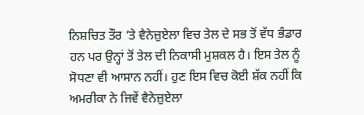ਨਿਸ਼ਚਿਤ ਤੌਰ ’ਤੇ ਵੈਨੇਜ਼ੁਏਲਾ ਵਿਚ ਤੇਲ ਦੇ ਸਭ ਤੋਂ ਵੱਧ ਭੰਡਾਰ ਹਨ ਪਰ ਉਨ੍ਹਾਂ ਤੋਂ ਤੇਲ ਦੀ ਨਿਕਾਸੀ ਮੁਸ਼ਕਲ ਹੈ। ਇਸ ਤੇਲ ਨੂੰ ਸੋਧਣਾ ਵੀ ਆਸਾਨ ਨਹੀਂ। ਹੁਣ ਇਸ ਵਿਚ ਕੋਈ ਸ਼ੱਕ ਨਹੀਂ ਕਿ ਅਮਰੀਕਾ ਨੇ ਜਿਵੇਂ ਵੈਨੇਜ਼ੁਏਲਾ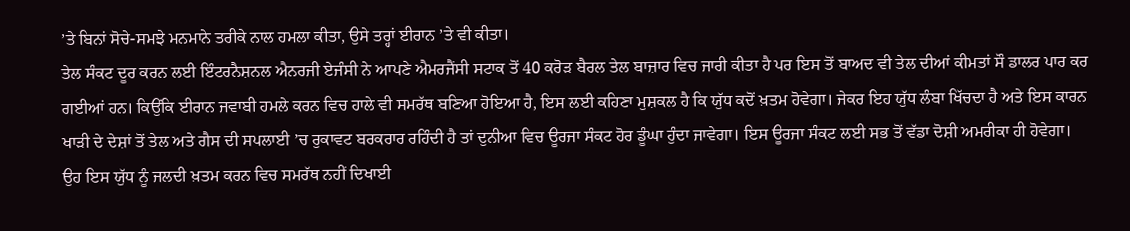’ਤੇ ਬਿਨਾਂ ਸੋਚੇ-ਸਮਝੇ ਮਨਮਾਨੇ ਤਰੀਕੇ ਨਾਲ ਹਮਲਾ ਕੀਤਾ, ਉਸੇ ਤਰ੍ਹਾਂ ਈਰਾਨ ’ਤੇ ਵੀ ਕੀਤਾ।
ਤੇਲ ਸੰਕਟ ਦੂਰ ਕਰਨ ਲਈ ਇੰਟਰਨੈਸ਼ਨਲ ਐਨਰਜੀ ਏਜੰਸੀ ਨੇ ਆਪਣੇ ਐਮਰਜੈਂਸੀ ਸਟਾਕ ਤੋਂ 40 ਕਰੋੜ ਬੈਰਲ ਤੇਲ ਬਾਜ਼ਾਰ ਵਿਚ ਜਾਰੀ ਕੀਤਾ ਹੈ ਪਰ ਇਸ ਤੋਂ ਬਾਅਦ ਵੀ ਤੇਲ ਦੀਆਂ ਕੀਮਤਾਂ ਸੌ ਡਾਲਰ ਪਾਰ ਕਰ ਗਈਆਂ ਹਨ। ਕਿਉਂਕਿ ਈਰਾਨ ਜਵਾਬੀ ਹਮਲੇ ਕਰਨ ਵਿਚ ਹਾਲੇ ਵੀ ਸਮਰੱਥ ਬਣਿਆ ਹੋਇਆ ਹੈ, ਇਸ ਲਈ ਕਹਿਣਾ ਮੁਸ਼ਕਲ ਹੈ ਕਿ ਯੁੱਧ ਕਦੋਂ ਖ਼ਤਮ ਹੋਵੇਗਾ। ਜੇਕਰ ਇਹ ਯੁੱਧ ਲੰਬਾ ਖਿੱਚਦਾ ਹੈ ਅਤੇ ਇਸ ਕਾਰਨ ਖਾੜੀ ਦੇ ਦੇਸ਼ਾਂ ਤੋਂ ਤੇਲ ਅਤੇ ਗੈਸ ਦੀ ਸਪਲਾਈ ’ਚ ਰੁਕਾਵਟ ਬਰਕਰਾਰ ਰਹਿੰਦੀ ਹੈ ਤਾਂ ਦੁਨੀਆ ਵਿਚ ਊਰਜਾ ਸੰਕਟ ਹੋਰ ਡੂੰਘਾ ਹੁੰਦਾ ਜਾਵੇਗਾ। ਇਸ ਊਰਜਾ ਸੰਕਟ ਲਈ ਸਭ ਤੋਂ ਵੱਡਾ ਦੋਸ਼ੀ ਅਮਰੀਕਾ ਹੀ ਹੋਵੇਗਾ।
ਉਹ ਇਸ ਯੁੱਧ ਨੂੰ ਜਲਦੀ ਖ਼ਤਮ ਕਰਨ ਵਿਚ ਸਮਰੱਥ ਨਹੀਂ ਦਿਖਾਈ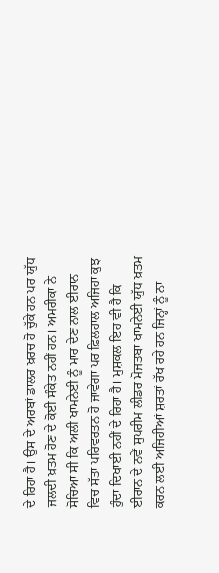ਦੇ ਰਿਹਾ ਹੈ। ਉਸ ਦੇ ਅਰਬਾਂ ਡਾਲਰ ਖ਼ਰਚ ਹੋ ਚੁੱਕੇ ਹਨ ਪਰ ਯੁੱਧ ਜਲਦੀ ਖ਼ਤਮ ਹੋਣ ਦੇ ਕੋਈ ਸੰਕੇਤ ਨਹੀਂ ਹਨ। ਅਮਰੀਕਾ ਨੇ ਸੋਚਿਆ ਸੀ ਕਿ ਅਲੀ ਖਾਮਨੇਈ ਨੂੰ ਮਾਰ ਦੇਣ ਨਾਲ ਈਰਾਨ ਵਿਚ ਸੱਤਾ ਪਰਿਵਰਤਨ ਹੋ ਜਾਵੇਗਾ ਪਰ ਫ਼ਿਲਹਾਲ ਅਜਿਹਾ ਕੁਝ ਹੁੰਦਾ ਦਿਖਾਈ ਨਹੀਂ ਦੇ ਰਿਹਾ ਹੈ। ਮੁਸ਼ਕਲ ਇਹ ਵੀ ਹੈ ਕਿ ਈਰਾਨ ਦੇ ਨਵੇਂ ਸੁਪਰੀਮ ਲੀਡਰ ਮੋਜਤਬਾ ਖਾਮਨੇਈ ਯੁੱਧ ਖ਼ਤਮ ਕਰਨ ਲਈ ਅਜਿਹੀਆਂ ਸ਼ਰਤਾਂ ਰੱਖ ਰਹੇ ਹਨ ਜਿਨ੍ਹਾਂ ਨੂੰ ਨਾ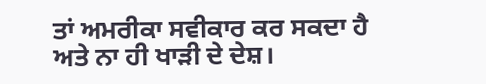ਤਾਂ ਅਮਰੀਕਾ ਸਵੀਕਾਰ ਕਰ ਸਕਦਾ ਹੈ ਅਤੇ ਨਾ ਹੀ ਖਾੜੀ ਦੇ ਦੇਸ਼।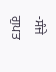-ਸੰਜੇ ਗੁਪਤ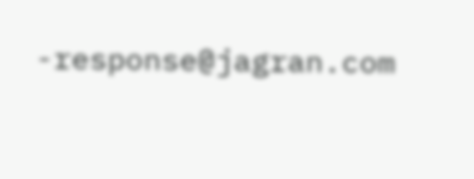-response@jagran.com